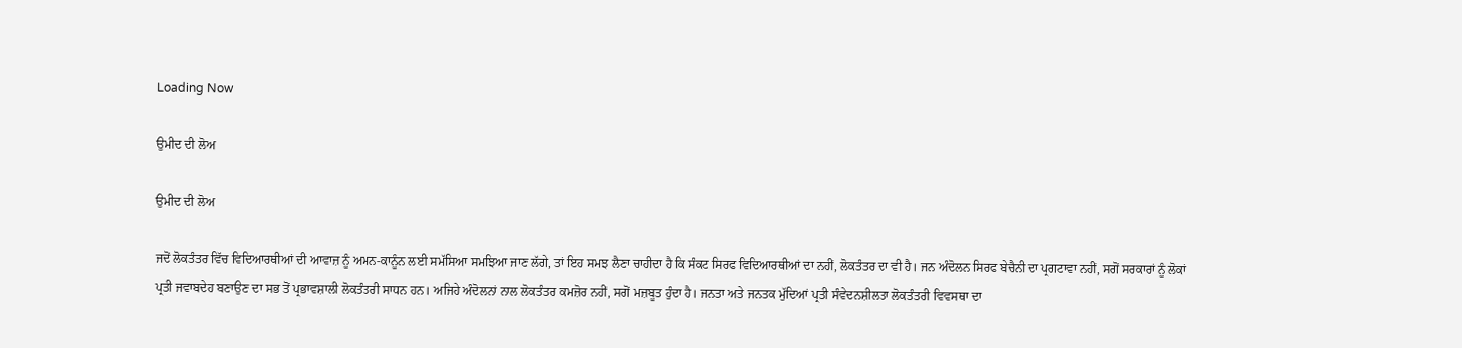Loading Now

ਉਮੀਦ ਦੀ ਲੋਅ

ਉਮੀਦ ਦੀ ਲੋਅ

ਜਦੋਂ ਲੋਕਤੰਤਰ ਵਿੱਚ ਵਿਦਿਆਰਥੀਆਂ ਦੀ ਆਵਾਜ਼ ਨੂੰ ਅਮਨ-ਕਾਨੂੰਨ ਲਈ ਸਮੱਸਿਆ ਸਮਝਿਆ ਜਾਣ ਲੱਗੇ, ਤਾਂ ਇਹ ਸਮਝ ਲੈਣਾ ਚਾਹੀਦਾ ਹੈ ਕਿ ਸੰਕਟ ਸਿਰਫ ਵਿਦਿਆਰਥੀਆਂ ਦਾ ਨਹੀਂ, ਲੋਕਤੰਤਰ ਦਾ ਵੀ ਹੈ। ਜਨ ਅੰਦੋਲਨ ਸਿਰਫ ਬੇਚੈਨੀ ਦਾ ਪ੍ਰਗਟਾਵਾ ਨਹੀਂ, ਸਗੋਂ ਸਰਕਾਰਾਂ ਨੂੰ ਲੋਕਾਂ ਪ੍ਰਤੀ ਜਵਾਬਦੇਹ ਬਣਾਉਣ ਦਾ ਸਭ ਤੋਂ ਪ੍ਰਭਾਵਸ਼ਾਲੀ ਲੋਕਤੰਤਰੀ ਸਾਧਨ ਹਨ। ਅਜਿਹੇ ਅੰਦੋਲਨਾਂ ਨਾਲ ਲੋਕਤੰਤਰ ਕਮਜ਼ੋਰ ਨਹੀਂ, ਸਗੋਂ ਮਜ਼ਬੂਤ ਹੁੰਦਾ ਹੈ। ਜਨਤਾ ਅਤੇ ਜਨਤਕ ਮੁੱਦਿਆਂ ਪ੍ਰਤੀ ਸੰਵੇਦਨਸ਼ੀਲਤਾ ਲੋਕਤੰਤਰੀ ਵਿਵਸਥਾ ਦਾ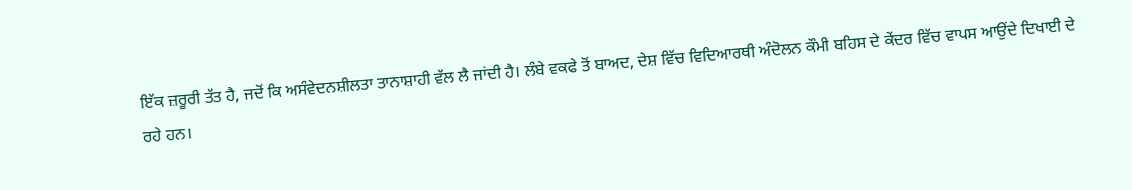ਇੱਕ ਜ਼ਰੂਰੀ ਤੱਤ ਹੈ, ਜਦੋਂ ਕਿ ਅਸੰਵੇਦਨਸ਼ੀਲਤਾ ਤਾਨਾਸ਼ਾਹੀ ਵੱਲ ਲੈ ਜਾਂਦੀ ਹੈ। ਲੰਬੇ ਵਕਫੇ ਤੋਂ ਬਾਅਦ, ਦੇਸ਼ ਵਿੱਚ ਵਿਦਿਆਰਥੀ ਅੰਦੋਲਨ ਕੌਮੀ ਬਹਿਸ ਦੇ ਕੇਂਦਰ ਵਿੱਚ ਵਾਪਸ ਆਉਂਦੇ ਦਿਖਾਈ ਦੇ ਰਹੇ ਹਨ।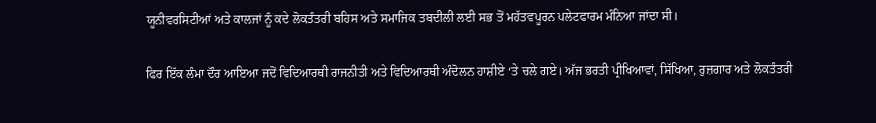ਯੂਨੀਵਰਸਿਟੀਆਂ ਅਤੇ ਕਾਲਜਾਂ ਨੂੰ ਕਦੇ ਲੋਕਤੰਤਰੀ ਬਹਿਸ ਅਤੇ ਸਮਾਜਿਕ ਤਬਦੀਲੀ ਲਈ ਸਭ ਤੋਂ ਮਹੱਤਵਪੂਰਨ ਪਲੇਟਫਾਰਮ ਮੰਨਿਆ ਜਾਂਦਾ ਸੀ।

ਫਿਰ ਇੱਕ ਲੰਮਾ ਦੌਰ ਆਇਆ ਜਦੋਂ ਵਿਦਿਆਰਥੀ ਰਾਜਨੀਤੀ ਅਤੇ ਵਿਦਿਆਰਥੀ ਅੰਦੋਲਨ ਹਾਸ਼ੀਏ ‘ਤੇ ਚਲੇ ਗਏ। ਅੱਜ ਭਰਤੀ ਪ੍ਰੀਖਿਆਵਾਂ, ਸਿੱਖਿਆ, ਰੁਜ਼ਗਾਰ ਅਤੇ ਲੋਕਤੰਤਰੀ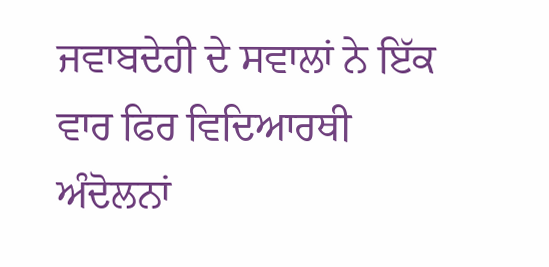ਜਵਾਬਦੇਹੀ ਦੇ ਸਵਾਲਾਂ ਨੇ ਇੱਕ ਵਾਰ ਫਿਰ ਵਿਦਿਆਰਥੀ ਅੰਦੋਲਨਾਂ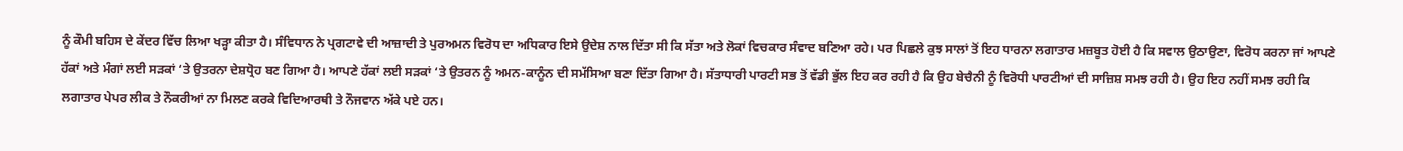ਨੂੰ ਕੌਮੀ ਬਹਿਸ ਦੇ ਕੇਂਦਰ ਵਿੱਚ ਲਿਆ ਖੜ੍ਹਾ ਕੀਤਾ ਹੈ। ਸੰਵਿਧਾਨ ਨੇ ਪ੍ਰਗਟਾਵੇ ਦੀ ਆਜ਼ਾਦੀ ਤੇ ਪੁਰਅਮਨ ਵਿਰੋਧ ਦਾ ਅਧਿਕਾਰ ਇਸੇ ਉਦੇਸ਼ ਨਾਲ ਦਿੱਤਾ ਸੀ ਕਿ ਸੱਤਾ ਅਤੇ ਲੋਕਾਂ ਵਿਚਕਾਰ ਸੰਵਾਦ ਬਣਿਆ ਰਹੇ। ਪਰ ਪਿਛਲੇ ਕੁਝ ਸਾਲਾਂ ਤੋਂ ਇਹ ਧਾਰਨਾ ਲਗਾਤਾਰ ਮਜ਼ਬੂਤ ਹੋਈ ਹੈ ਕਿ ਸਵਾਲ ਉਠਾਉਣਾ, ਵਿਰੋਧ ਕਰਨਾ ਜਾਂ ਆਪਣੇ ਹੱਕਾਂ ਅਤੇ ਮੰਗਾਂ ਲਈ ਸੜਕਾਂ ‘ਤੇ ਉਤਰਨਾ ਦੇਸ਼ਧ੍ਰੋਹ ਬਣ ਗਿਆ ਹੈ। ਆਪਣੇ ਹੱਕਾਂ ਲਈ ਸੜਕਾਂ ‘ਤੇ ਉਤਰਨ ਨੂੰ ਅਮਨ-ਕਾਨੂੰਨ ਦੀ ਸਮੱਸਿਆ ਬਣਾ ਦਿੱਤਾ ਗਿਆ ਹੈ। ਸੱਤਾਧਾਰੀ ਪਾਰਟੀ ਸਭ ਤੋਂ ਵੱਡੀ ਭੁੱਲ ਇਹ ਕਰ ਰਹੀ ਹੈ ਕਿ ਉਹ ਬੇਚੈਨੀ ਨੂੰ ਵਿਰੋਧੀ ਪਾਰਟੀਆਂ ਦੀ ਸਾਜ਼ਿਸ਼ ਸਮਝ ਰਹੀ ਹੈ। ਉਹ ਇਹ ਨਹੀਂ ਸਮਝ ਰਹੀ ਕਿ ਲਗਾਤਾਰ ਪੇਪਰ ਲੀਕ ਤੇ ਨੌਕਰੀਆਂ ਨਾ ਮਿਲਣ ਕਰਕੇ ਵਿਦਿਆਰਥੀ ਤੇ ਨੌਜਵਾਨ ਅੱਕੇ ਪਏ ਹਨ।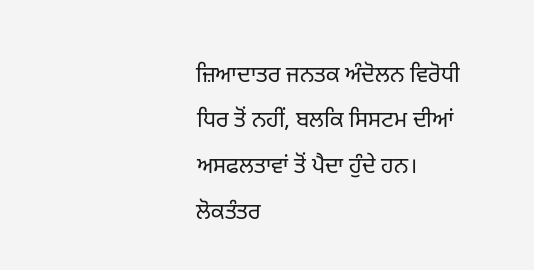ਜ਼ਿਆਦਾਤਰ ਜਨਤਕ ਅੰਦੋਲਨ ਵਿਰੋਧੀ ਧਿਰ ਤੋਂ ਨਹੀਂ, ਬਲਕਿ ਸਿਸਟਮ ਦੀਆਂ ਅਸਫਲਤਾਵਾਂ ਤੋਂ ਪੈਦਾ ਹੁੰਦੇ ਹਨ। ਲੋਕਤੰਤਰ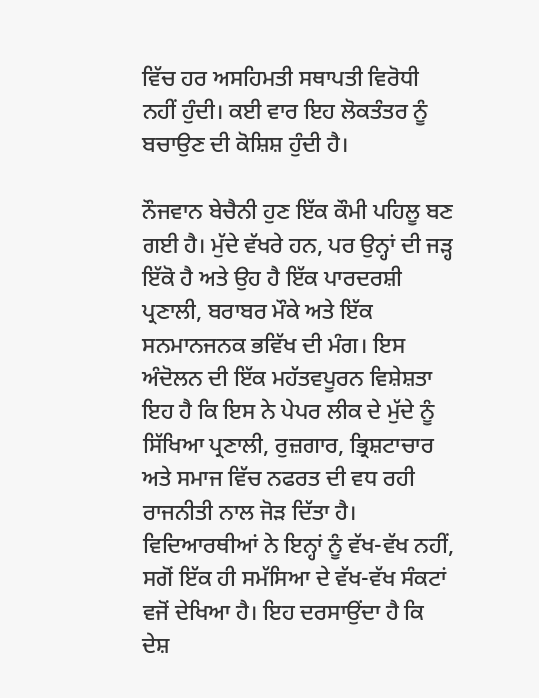ਵਿੱਚ ਹਰ ਅਸਹਿਮਤੀ ਸਥਾਪਤੀ ਵਿਰੋਧੀ ਨਹੀਂ ਹੁੰਦੀ। ਕਈ ਵਾਰ ਇਹ ਲੋਕਤੰਤਰ ਨੂੰ ਬਚਾਉਣ ਦੀ ਕੋਸ਼ਿਸ਼ ਹੁੰਦੀ ਹੈ।

ਨੌਜਵਾਨ ਬੇਚੈਨੀ ਹੁਣ ਇੱਕ ਕੌਮੀ ਪਹਿਲੂ ਬਣ ਗਈ ਹੈ। ਮੁੱਦੇ ਵੱਖਰੇ ਹਨ, ਪਰ ਉਨ੍ਹਾਂ ਦੀ ਜੜ੍ਹ ਇੱਕੋ ਹੈ ਅਤੇ ਉਹ ਹੈ ਇੱਕ ਪਾਰਦਰਸ਼ੀ ਪ੍ਰਣਾਲੀ, ਬਰਾਬਰ ਮੌਕੇ ਅਤੇ ਇੱਕ ਸਨਮਾਨਜਨਕ ਭਵਿੱਖ ਦੀ ਮੰਗ। ਇਸ ਅੰਦੋਲਨ ਦੀ ਇੱਕ ਮਹੱਤਵਪੂਰਨ ਵਿਸ਼ੇਸ਼ਤਾ ਇਹ ਹੈ ਕਿ ਇਸ ਨੇ ਪੇਪਰ ਲੀਕ ਦੇ ਮੁੱਦੇ ਨੂੰ ਸਿੱਖਿਆ ਪ੍ਰਣਾਲੀ, ਰੁਜ਼ਗਾਰ, ਭ੍ਰਿਸ਼ਟਾਚਾਰ ਅਤੇ ਸਮਾਜ ਵਿੱਚ ਨਫਰਤ ਦੀ ਵਧ ਰਹੀ ਰਾਜਨੀਤੀ ਨਾਲ ਜੋੜ ਦਿੱਤਾ ਹੈ। ਵਿਦਿਆਰਥੀਆਂ ਨੇ ਇਨ੍ਹਾਂ ਨੂੰ ਵੱਖ-ਵੱਖ ਨਹੀਂ, ਸਗੋਂ ਇੱਕ ਹੀ ਸਮੱਸਿਆ ਦੇ ਵੱਖ-ਵੱਖ ਸੰਕਟਾਂ ਵਜੋਂ ਦੇਖਿਆ ਹੈ। ਇਹ ਦਰਸਾਉਂਦਾ ਹੈ ਕਿ ਦੇਸ਼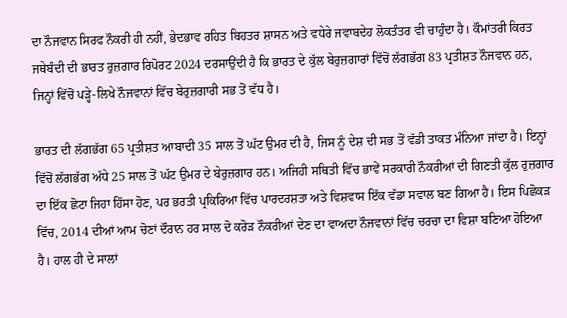ਦਾ ਨੌਜਵਾਨ ਸਿਰਫ ਨੌਕਰੀ ਹੀ ਨਹੀਂ, ਭੇਦਭਾਵ ਰਹਿਤ ਬਿਹਤਰ ਸ਼ਾਸਨ ਅਤੇ ਵਧੇਰੇ ਜਵਾਬਦੇਹ ਲੋਕਤੰਤਰ ਵੀ ਚਾਹੁੰਦਾ ਹੈ। ਕੌਮਾਂਤਰੀ ਕਿਰਤ ਜਥੇਬੰਦੀ ਦੀ ਭਾਰਤ ਰੁਜ਼ਗਾਰ ਰਿਪੋਰਟ 2024 ਦਰਸਾਉਂਦੀ ਹੈ ਕਿ ਭਾਰਤ ਦੇ ਕੁੱਲ ਬੇਰੁਜ਼ਗਾਰਾਂ ਵਿੱਚੋਂ ਲੱਗਭੱਗ 83 ਪ੍ਰਤੀਸ਼ਤ ਨੌਜਵਾਨ ਹਨ, ਜਿਨ੍ਹਾਂ ਵਿੱਚੋਂ ਪੜ੍ਹੇ-ਲਿਖੇ ਨੌਜਵਾਨਾਂ ਵਿੱਚ ਬੇਰੁਜ਼ਗਾਰੀ ਸਭ ਤੋਂ ਵੱਧ ਹੈ।

ਭਾਰਤ ਦੀ ਲੱਗਭੱਗ 65 ਪ੍ਰਤੀਸ਼ਤ ਆਬਾਦੀ 35 ਸਾਲ ਤੋਂ ਘੱਟ ਉਮਰ ਦੀ ਹੈ, ਜਿਸ ਨੂੰ ਦੇਸ਼ ਦੀ ਸਭ ਤੋਂ ਵੱਡੀ ਤਾਕਤ ਮੰਨਿਆ ਜਾਂਦਾ ਹੈ। ਇਨ੍ਹਾਂ ਵਿੱਚੋਂ ਲੱਗਭੱਗ ਅੱਧੇ 25 ਸਾਲ ਤੋਂ ਘੱਟ ਉਮਰ ਦੇ ਬੇਰੁਜ਼ਗਾਰ ਹਨ। ਅਜਿਹੀ ਸਥਿਤੀ ਵਿੱਚ ਭਾਵੇਂ ਸਰਕਾਰੀ ਨੌਕਰੀਆਂ ਦੀ ਗਿਣਤੀ ਕੁੱਲ ਰੁਜ਼ਗਾਰ ਦਾ ਇੱਕ ਛੋਟਾ ਜਿਹਾ ਹਿੱਸਾ ਹੋਣ, ਪਰ ਭਰਤੀ ਪ੍ਰਕਿਰਿਆ ਵਿੱਚ ਪਾਰਦਰਸ਼ਤਾ ਅਤੇ ਵਿਸ਼ਵਾਸ ਇੱਕ ਵੱਡਾ ਸਵਾਲ ਬਣ ਗਿਆ ਹੈ। ਇਸ ਪਿਛੋਕੜ ਵਿੱਚ, 2014 ਦੀਆਂ ਆਮ ਚੋਣਾਂ ਦੌਰਾਨ ਹਰ ਸਾਲ ਦੋ ਕਰੋੜ ਨੌਕਰੀਆਂ ਦੇਣ ਦਾ ਵਾਅਦਾ ਨੌਜਵਾਨਾਂ ਵਿੱਚ ਚਰਚਾ ਦਾ ਵਿਸ਼ਾ ਬਣਿਆ ਹੋਇਆ ਹੈ। ਹਾਲ ਹੀ ਦੇ ਸਾਲਾਂ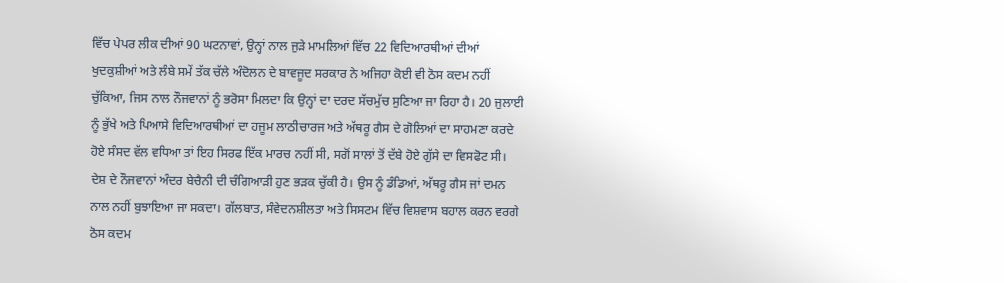ਵਿੱਚ ਪੇਪਰ ਲੀਕ ਦੀਆਂ 90 ਘਟਨਾਵਾਂ, ਉਨ੍ਹਾਂ ਨਾਲ ਜੁੜੇ ਮਾਮਲਿਆਂ ਵਿੱਚ 22 ਵਿਦਿਆਰਥੀਆਂ ਦੀਆਂ ਖੁਦਕੁਸ਼ੀਆਂ ਅਤੇ ਲੰਬੇ ਸਮੇਂ ਤੱਕ ਚੱਲੇ ਅੰਦੋਲਨ ਦੇ ਬਾਵਜੂਦ ਸਰਕਾਰ ਨੇ ਅਜਿਹਾ ਕੋਈ ਵੀ ਠੋਸ ਕਦਮ ਨਹੀਂ ਚੁੱਕਿਆ, ਜਿਸ ਨਾਲ ਨੌਜਵਾਨਾਂ ਨੂੰ ਭਰੋਸਾ ਮਿਲਦਾ ਕਿ ਉਨ੍ਹਾਂ ਦਾ ਦਰਦ ਸੱਚਮੁੱਚ ਸੁਣਿਆ ਜਾ ਰਿਹਾ ਹੈ। 20 ਜੁਲਾਈ ਨੂੰ ਭੁੱਖੇ ਅਤੇ ਪਿਆਸੇ ਵਿਦਿਆਰਥੀਆਂ ਦਾ ਹਜੂਮ ਲਾਠੀਚਾਰਜ ਅਤੇ ਅੱਥਰੂ ਗੈਸ ਦੇ ਗੋਲਿਆਂ ਦਾ ਸਾਹਮਣਾ ਕਰਦੇ ਹੋਏ ਸੰਸਦ ਵੱਲ ਵਧਿਆ ਤਾਂ ਇਹ ਸਿਰਫ ਇੱਕ ਮਾਰਚ ਨਹੀਂ ਸੀ, ਸਗੋਂ ਸਾਲਾਂ ਤੋਂ ਦੱਬੇ ਹੋਏ ਗੁੱਸੇ ਦਾ ਵਿਸਫੋਟ ਸੀ। ਦੇਸ਼ ਦੇ ਨੌਜਵਾਨਾਂ ਅੰਦਰ ਬੇਚੈਨੀ ਦੀ ਚੰਗਿਆੜੀ ਹੁਣ ਭੜਕ ਚੁੱਕੀ ਹੈ। ਉਸ ਨੂੰ ਡੰਡਿਆਂ, ਅੱਥਰੂ ਗੈਸ ਜਾਂ ਦਮਨ ਨਾਲ ਨਹੀਂ ਬੁਝਾਇਆ ਜਾ ਸਕਦਾ। ਗੱਲਬਾਤ, ਸੰਵੇਦਨਸ਼ੀਲਤਾ ਅਤੇ ਸਿਸਟਮ ਵਿੱਚ ਵਿਸ਼ਵਾਸ ਬਹਾਲ ਕਰਨ ਵਰਗੇ ਠੋਸ ਕਦਮ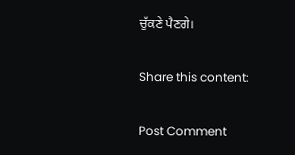ਚੁੱਕਣੇ ਪੈਣਗੇ।

Share this content:

Post Comment